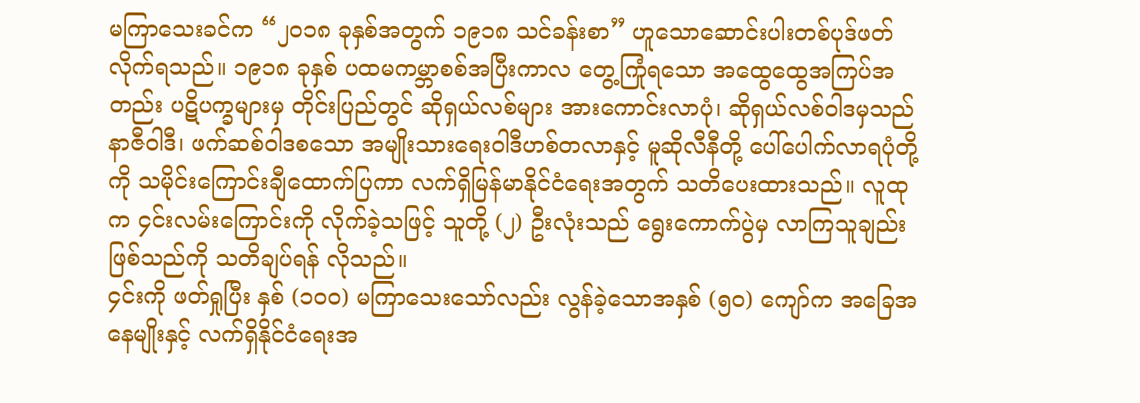မကြာသေးခင်က “၂၀၁၈ ခုနှစ်အတွက် ၁၉၁၈ သင်ခန်းစာ” ဟူသောဆောင်းပါးတစ်ပုဒ်ဖတ်လိုက်ရသည်။ ၁၉၁၈ ခုနှစ် ပထမကမ္ဘာစစ်အပြီးကာလ တွေ့ကြုံရသော အထွေထွေအကြပ်အတည်း ပဋိပက္ခများမှ တိုင်းပြည်တွင် ဆိုရှယ်လစ်များ အားကောင်းလာပုံ၊ ဆိုရှယ်လစ်ဝါဒမှသည် နာဇီဝါဒီ၊ ဖက်ဆစ်ဝါဒစသော အမျိုးသားရေးဝါဒီဟစ်တလာနှင့် မူဆိုလီနီတို့ ပေါ်ပေါက်လာရပုံတို့ကို သမိုင်းကြောင်းချီထောက်ပြကာ လက်ရှိမြန်မာနိုင်ငံရေးအတွက် သတိပေးထားသည်။ လူထုက ၄င်းလမ်းကြောင်းကို လိုက်ခဲ့သဖြင့် သူတို့ (၂) ဦးလုံးသည် ရွေးကောက်ပွဲမှ လာကြသူချည်းဖြစ်သည်ကို သတိချပ်ရန် လိုသည်။
၄င်းကို ဖတ်ရှုပြီး နှစ် (၁၀ဝ) မကြာသေးသော်လည်း လွန်ခဲ့သောအနှစ် (၅၀) ကျော်က အခြေအနေမျိုးနှင့် လက်ရှိနိုင်ငံရေးအ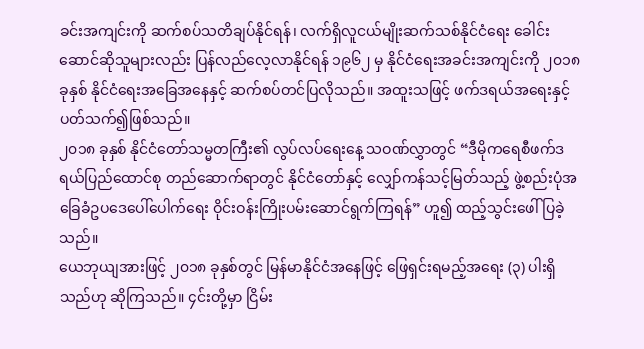ခင်းအကျင်းကို ဆက်စပ်သတိချပ်နိုင်ရန်၊ လက်ရှိလူငယ်မျိုးဆက်သစ်နိုင်ငံရေး ခေါင်းဆောင်ဆိုသူများလည်း ပြန်လည်လေ့လာနိုင်ရန် ၁၉၆၂ မှ နိုင်ငံရေးအခင်းအကျင်းကို ၂၀၁၈ ခုနှစ် နိုင်ငံရေးအခြေအနေနှင့် ဆက်စပ်တင်ပြလိုသည်။ အထူးသဖြင့် ဖက်ဒရယ်အရေးနှင့် ပတ်သက်၍ဖြစ်သည်။
၂၀၁၈ ခုနှစ် နိုင်ငံတော်သမ္မတကြီး၏ လွပ်လပ်ရေးနေ့ သဝဏ်လွှာတွင် “ဒီမိုကရေစီဖက်ဒရယ်ပြည်ထောင်စု တည်ဆောက်ရာတွင် နိုင်ငံတော်နှင့် လျှော်ကန်သင့်မြတ်သည့် ဖွဲ့စည်းပုံအခြေခံဥပဒေပေါ်ပေါက်ရေး ဝိုင်းဝန်းကြိုးပမ်းဆောင်ရွက်ကြရန်” ဟူ၍ ထည့်သွင်းဖေါ်ပြခဲ့သည်။
ယေဘုယျအားဖြင့် ၂၀၁၈ ခုနှစ်တွင် မြန်မာနိုင်ငံအနေဖြင့် ဖြေရှင်းရမည့်အရေး (၃) ပါးရှိသည်ဟု ဆိုကြသည်။ ၄င်းတို့မှာ ငြိမ်း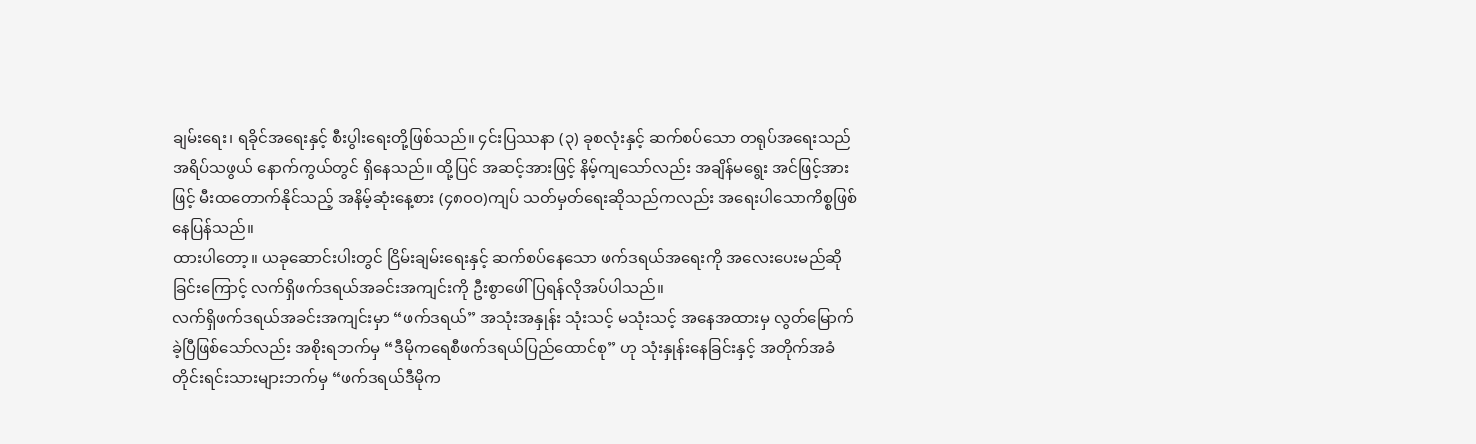ချမ်းရေး၊ ရခိုင်အရေးနှင့် စီးပွါးရေးတို့ဖြစ်သည်။ ၄င်းပြဿနာ (၃) ခုစလုံးနှင့် ဆက်စပ်သော တရုပ်အရေးသည် အရိပ်သဖွယ် နောက်ကွယ်တွင် ရှိနေသည်။ ထို့ပြင် အဆင့်အားဖြင့် နိမ့်ကျသော်လည်း အချိန်မရွေး အင်ဖြင့်အားဖြင့် မီးထတောက်နိုင်သည့် အနိမ့်ဆုံးနေ့စား (၄၈၀ဝ)ကျပ် သတ်မှတ်ရေးဆိုသည်ကလည်း အရေးပါသောကိစ္စဖြစ်နေပြန်သည်။
ထားပါတော့။ ယခုဆောင်းပါးတွင် ငြိမ်းချမ်းရေးနှင့် ဆက်စပ်နေသော ဖက်ဒရယ်အရေးကို အလေးပေးမည်ဆိုခြင်းကြောင့် လက်ရှိဖက်ဒရယ်အခင်းအကျင်းကို ဦးစွာဖေါ်ပြရန်လိုအပ်ပါသည်။
လက်ရှိဖက်ဒရယ်အခင်းအကျင်းမှာ “ဖက်ဒရယ်” အသုံးအနှုန်း သုံးသင့် မသုံးသင့် အနေအထားမှ လွတ်မြောက်ခဲ့ပြီဖြစ်သော်လည်း အစိုးရဘက်မှ “ဒီမိုကရေစီဖက်ဒရယ်ပြည်ထောင်စု” ဟု သုံးနှုန်းနေခြင်းနှင့် အတိုက်အခံတိုင်းရင်းသားများဘက်မှ “ဖက်ဒရယ်ဒီမိုက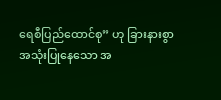ရေစီပြည်ထောင်စု” ဟု ခြားနားစွာ အသုံးပြုနေသော အ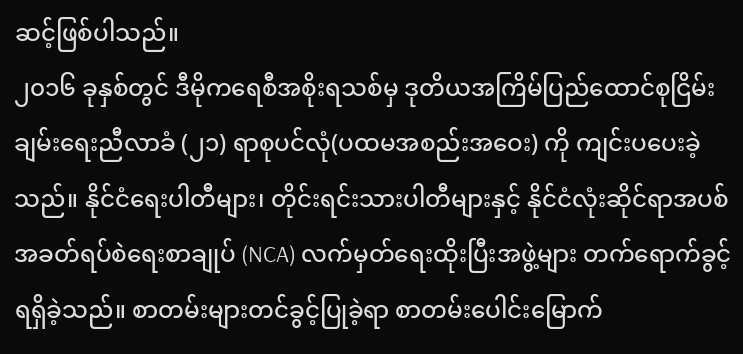ဆင့်ဖြစ်ပါသည်။
၂၀၁၆ ခုနှစ်တွင် ဒီမိုကရေစီအစိုးရသစ်မှ ဒုတိယအကြိမ်ပြည်ထောင်စုငြိမ်းချမ်းရေးညီလာခံ (၂၁) ရာစုပင်လုံ(ပထမအစည်းအဝေး) ကို ကျင်းပပေးခဲ့သည်။ နိုင်ငံရေးပါတီများ၊ တိုင်းရင်းသားပါတီများနှင့် နိုင်ငံလုံးဆိုင်ရာအပစ်အခတ်ရပ်စဲရေးစာချုပ် (NCA) လက်မှတ်ရေးထိုးပြီးအဖွဲ့များ တက်ရောက်ခွင့်ရရှိခဲ့သည်။ စာတမ်းများတင်ခွင့်ပြုခဲ့ရာ စာတမ်းပေါင်းမြောက်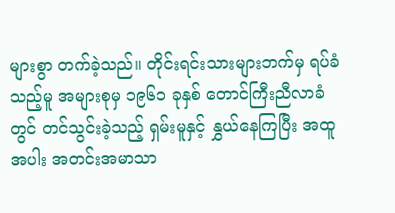များစွာ တက်ခဲ့သည်။ တိုင်းရင်းသားများဘက်မှ ရပ်ခံသည့်မူ အများစုမှ ၁၉၆၁ ခုနှစ် တောင်ကြီးညီလာခံတွင် တင်သွင်းခဲ့သည့် ရှမ်းမူနှင့် နွှယ်နေကြပြီး အထူအပါး အတင်းအမာသာ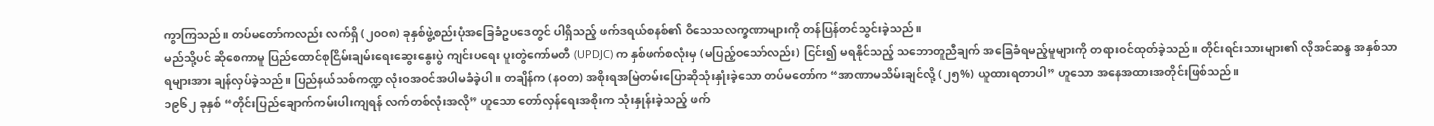ကွာကြသည်။ တပ်မတော်ကလည်း လက်ရှိ (၂၀ဝ၈) ခုနှစ်ဖွဲ့စည်းပုံအခြေခံဥပဒေတွင် ပါရှိသည့် ဖက်ဒရယ်စနစ်၏ ဝိသေသလက္ခဏာများကို တန်ပြန်တင်သွင်းခဲ့သည်။
မည်သို့ပင် ဆိုစေကာမူ ပြည်ထောင်စုငြိမ်းချမ်းရေးဆွေးနွေးပွဲ ကျင်းပရေး ပူးတွဲကော်မတီ (UPDJC) က နှစ်ဖက်စလုံးမှ (မပြည့်ဝသော်လည်း) ငြင်း၍ မရနိုင်သည့် သဘောတူညီချက် အခြေခံရမည့်မူများကို တရားဝင်ထုတ်ခဲ့သည်။ တိုင်းရင်းသားများ၏ လိုအင်ဆန္ဒ အနှစ်သာရများအား ချန်လှပ်ခဲ့သည်။ ပြည်နယ်သစ်ကဏ္ဍ လုံးဝအဝင်အပါမခံခဲ့ပါ။ တချိန်က (နဝတ) အစိုးရအမြဲတမ်းပြောဆိုသုံးနှုံးခဲ့သော တပ်မတော်က “အာဏာမသိမ်းချင်လို့ (၂၅%) ယူထားရတာပါ” ဟူသော အနေအထားအတိုင်းဖြစ်သည်။
၁၉၆၂ ခုနှစ် “တိုင်းပြည်ချောက်ကမ်းပါးကျရန် လက်တစ်လုံးအလို” ဟူသော တော်လှန်ရေးအစိုးက သုံးနှုန်းခဲ့သည့် ဖက်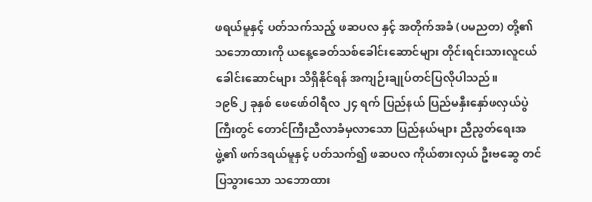ဖရယ်မူနှင့် ပတ်သက်သည့် ဖဆပလ နှင့် အတိုက်အခံ (ပမညတ) တို့၏ သဘောထားကို ယနေ့ခေတ်သစ်ခေါင်းဆောင်များ တိုင်းရင်းသားလူငယ်ခေါင်းဆောင်များ သိရှိနိုင်ရန် အကျဉ်းချုပ်တင်ပြလိုပါသည်။
၁၉၆၂ ခုနှစ် ဖေဖော်ဝါရီလ ၂၄ ရက် ပြည်နယ် ပြည်မနှီးနှော်ဖလှယ်ပွဲကြီးတွင် တောင်ကြီးညီလာခံမှလာသော ပြည်နယ်များ ညီညွတ်ရေးအဖွဲ့၏ ဖက်ဒရယ်မူနှင့် ပတ်သက်၍ ဖဆပလ ကိုယ်စားလှယ် ဦးဗဆွေ တင်ပြသွားသော သဘောထား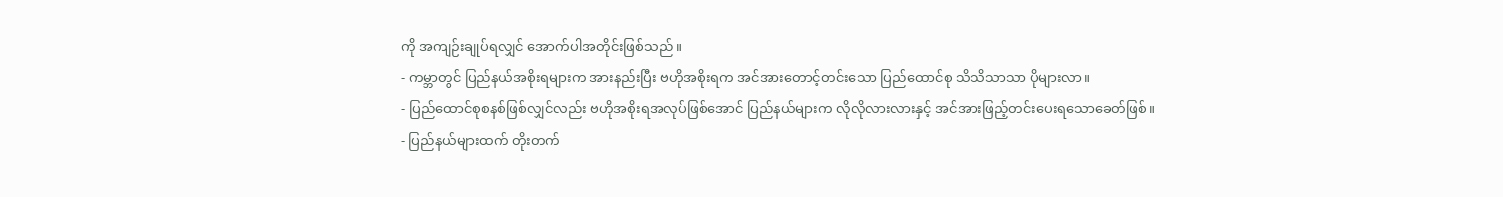ကို အကျဉ်းချုပ်ရလျှင် အောက်ပါအတိုင်းဖြစ်သည်။
- ကမ္ဘာတွင် ပြည်နယ်အစိုးရများက အားနည်းပြီး ဗဟိုအစိုးရက အင်အားတောင့်တင်းသော ပြည်ထောင်စု သိသိသာသာ ပိုများလာ။
- ပြည်ထောင်စုစနစ်ဖြစ်လျှင်လည်း ဗဟိုအစိုးရအလုပ်ဖြစ်အောင် ပြည်နယ်များက လိုလိုလားလားနှင့် အင်အားဖြည့်တင်းပေးရသောခေတ်ဖြစ်။
- ပြည်နယ်များထက် တိုးတက်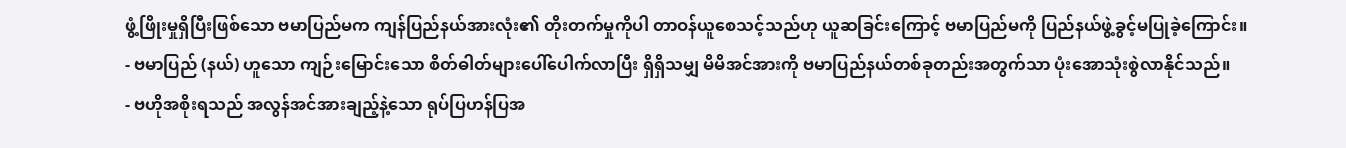ဖွံ့ဖြိုးမှုရှိပြီးဖြစ်သော ဗမာပြည်မက ကျန်ပြည်နယ်အားလုံး၏ တိုးတက်မှုကိုပါ တာဝန်ယူစေသင့်သည်ဟု ယူဆခြင်းကြောင့် ဗမာပြည်မကို ပြည်နယ်ဖွဲ့ခွင့်မပြုခဲ့ကြောင်း။
- ဗမာပြည် (နယ်) ဟူသော ကျဉ်းမြောင်းသော စိတ်ဓါတ်များပေါ်ပေါက်လာပြီး ရှိရှိသမျှ မိမိအင်အားကို ဗမာပြည်နယ်တစ်ခုတည်းအတွက်သာ ပုံးအောသုံးစွဲလာနိုင်သည်။
- ဗဟိုအစိုးရသည် အလွန်အင်အားချည့်နဲ့သော ရုပ်ပြဟန်ပြအ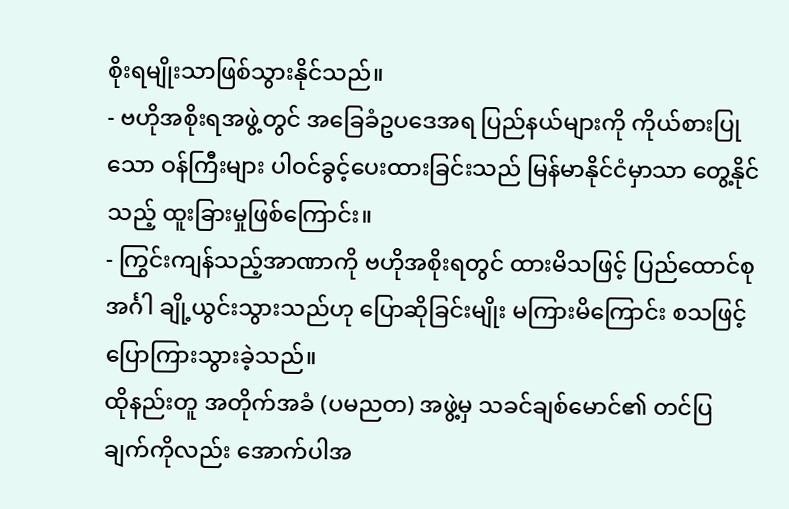စိုးရမျိုးသာဖြစ်သွားနိုင်သည်။
- ဗဟိုအစိုးရအဖွဲ့တွင် အခြေခံဥပဒေအရ ပြည်နယ်များကို ကိုယ်စားပြုသော ဝန်ကြီးများ ပါဝင်ခွင့်ပေးထားခြင်းသည် မြန်မာနိုင်ငံမှာသာ တွေ့နိုင်သည့် ထူးခြားမှုဖြစ်ကြောင်း။
- ကြွင်းကျန်သည့်အာဏာကို ဗဟိုအစိုးရတွင် ထားမိသဖြင့် ပြည်ထောင်စုအင်္ဂါ ချို့ယွင်းသွားသည်ဟု ပြောဆိုခြင်းမျိုး မကြားမိကြောင်း စသဖြင့် ပြောကြားသွားခဲ့သည်။
ထိုနည်းတူ အတိုက်အခံ (ပမညတ) အဖွဲ့မှ သခင်ချစ်မောင်၏ တင်ပြချက်ကိုလည်း အောက်ပါအ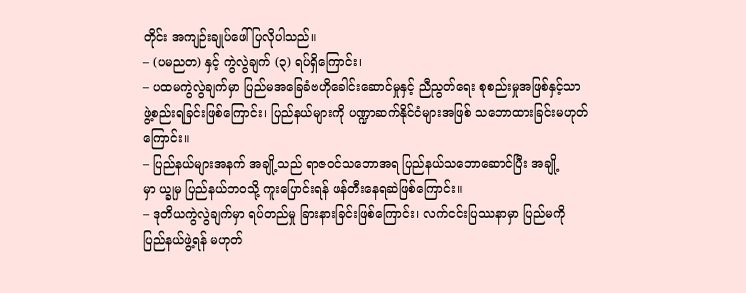တိုင်း အကျဉ်းချုပ်ဖေါ်ပြလိုပါသည်။
– (ပမညတ) နှင့် ကွဲလွဲချက် (၃) ရပ်ရှိကြောင်း၊
– ပထမကွဲလွဲချက်မှာ ပြည်မအခြေခံဗဟိုခေါင်းဆောင်မှုနှင့် ညီညွတ်ရေး စုစည်းမှုအဖြစ်နှင့်သာ ဖွဲ့စည်းရခြင်းဖြစ်ကြောင်း၊ ပြည်နယ်များကို ပဏ္ဍာဆက်နိုင်ငံများအဖြစ် သဘောထားခြင်းမဟုတ်ကြောင်း။
– ပြည်နယ်များအနက် အချို့သည် ရာဇဝင်သဘောအရ ပြည်နယ်သဘောဆောင်ပြီး အချို့မှာ ယ္ခုမှ ပြည်နယ်ဘဝသို့ ကူးပြောင်းရန် ဖန်တီးနေရဆဲဖြစ်ကြောင်း။
– ဒုတိယကွဲလွဲချက်မှာ ရပ်တည်မှု ခြားနားခြင်းဖြစ်ကြောင်း၊ လက်ငင်းပြဿနာမှာ ပြည်မကို ပြည်နယ်ဖွဲ့ရန် မဟုတ်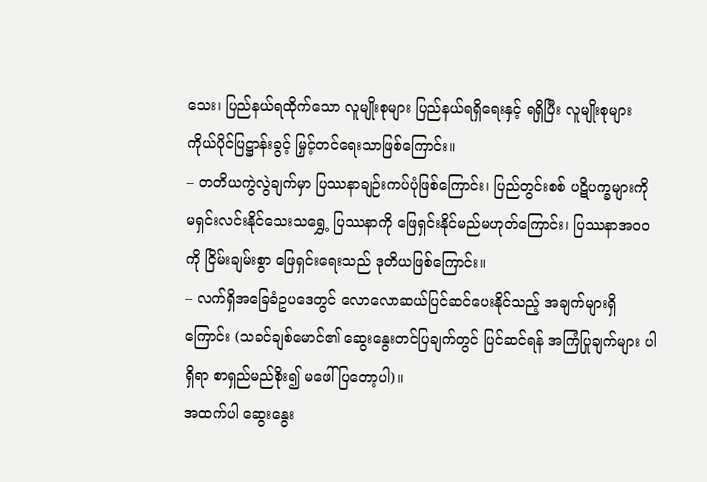သေး၊ ပြည်နယ်ရထိုက်သော လူမျိုးစုများ ပြည်နယ်ရရှိရေးနှင့် ရရှိပြီး လူမျိုးစုများ ကိုယ်ပိုင်ပြဋ္ဌာန်းခွင့် မြှင့်တင်ရေးသာဖြစ်ကြောင်း။
– တတိယကွဲလွဲချက်မှာ ပြဿနာချဉ်းကပ်ပုံဖြစ်ကြောင်း၊ ပြည်တွင်းစစ် ပဋိပက္ခများကို မရှင်းလင်းနိုင်သေးသရွှေ့ ပြဿနာကို ဖြေရှင်းနိုင်မည်မဟုတ်ကြောင်း၊ ပြဿနာအဝဝကို ငြိမ်းချမ်းစွာ ဖြေရှင်းရေးသည် ဒုတိယဖြစ်ကြောင်း။
– လက်ရှိအခြေခံဥပဒေတွင် လောလောဆယ်ပြင်ဆင်ပေးနိုင်သည့် အချက်များရှိကြောင်း (သခင်ချစ်မောင်၏ ဆွေးနွေးတင်ပြချက်တွင် ပြင်ဆင်ရန် အကြံပြုချက်များ ပါရှိရာ စာရှည်မည်စိုး၍ မဖေါ်ပြတော့ပါ)။
အထက်ပါ ဆွေးနွေး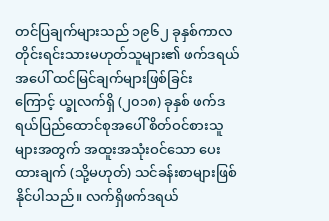တင်ပြချက်များသည် ၁၉၆၂ ခုနှစ်ကာလ တိုင်းရင်းသားမဟုတ်သူများ၏ ဖက်ဒရယ်အပေါ် ထင်မြင်ချက်များဖြစ်ခြင်းကြောင့် ယ္ခုလက်ရှိ (၂၀၁၈) ခုနှစ် ဖက်ဒရယ်ပြည်ထောင်စုအပေါ် စိတ်ဝင်စားသူများအတွက် အထူးအသုံးဝင်သော ပေးထားချက် (သို့မဟုတ်) သင်ခန်းစာများဖြစ်နိုင်ပါသည်။ လက်ရှိဖက်ဒရယ်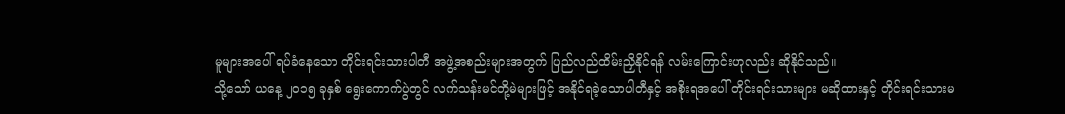မူများအပေါ် ရပ်ခံနေသော တိုင်းရင်းသားပါတီ အဖွဲ့အစည်းများအတွက် ပြည်လည်ထိမ်းညှိနိုင်ရန် လမ်းကြောင်းဟုလည်း ဆိုနိုင်သည်။
သို့သော် ယနေ့ ၂၀၁၅ ခုနှစ် ရွေးကောက်ပွဲတွင် လက်သန်းမင်တို့မဲများဖြင့် အနိုင်ရခဲ့သောပါတီနှင့် အစိုးရအပေါ် တိုင်းရင်းသားများ မဆိုထားနှင့် တိုင်းရင်းသားမ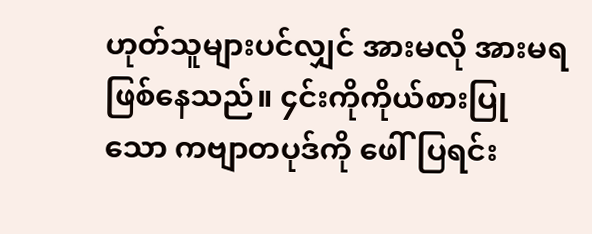ဟုတ်သူများပင်လျှင် အားမလို အားမရဖြစ်နေသည်။ ၄င်းကိုကိုယ်စားပြုသော ကဗျာတပုဒ်ကို ဖေါ်ပြရင်း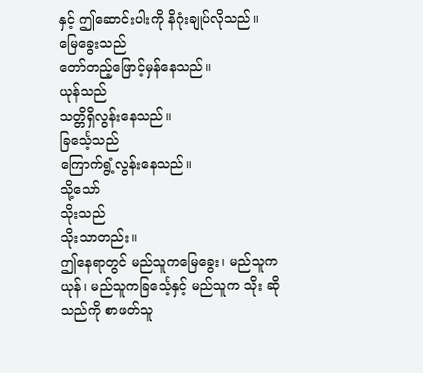နှင့် ဤဆောင်းပါးကို နိဂုံးချုပ်လိုသည်။
မြေခွေးသည်
တော်တည့်ဖြောင့်မှန်နေသည်။
ယုန်သည်
သတ္တိရှိလွန်းနေသည်။
ခြင်္သေ့သည်
ကြောက်ရွံ့လွန်းနေသည်။
သို့သော်
သိုးသည်
သိုးသာတည်း။
ဤနေရာတွင် မည်သူကမြေခွေး၊ မည်သူက ယုန်၊ မည်သူကခြင်္သေ့နှင့် မည်သူက သိုး ဆိုသည်ကို စာဖတ်သူ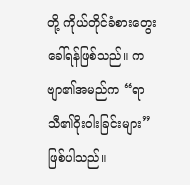တို့ ကိုယ်တိုင်ခံစားတွေးခေါ်ရန်ဖြစ်သည်။ ကဗျာ၏အမည်က “ရာသီ၏ဝိုးဝါးခြင်းများ” ဖြစ်ပါသည်။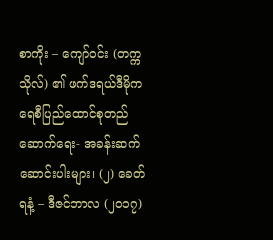စာကိုး – ကျော်ဝင်း (တက္ကသိုလ်) ၏ ဖက်ဒရယ်ဒီမိုကရေစီပြည်ထောင်စုတည်ဆောက်ရေး- အခန်းဆက်ဆောင်းပါးများ၊ (၂) ခေတ်ရနံ့ – ဒီဇင်ဘာလ (၂၀၁၇)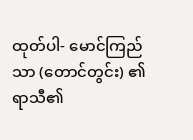ထုတ်ပါ- မောင်ကြည်သာ (တောင်တွင်း) ၏ ရာသီ၏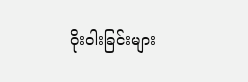ဝိုးဝါးခြင်းများ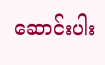ဆောင်းပါး